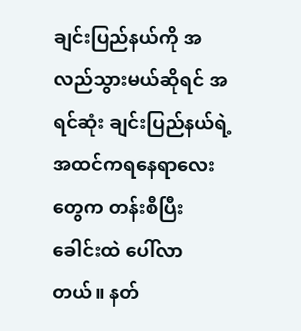ချင်းပြည်နယ်ကို အလည်သွားမယ်ဆိုရင် အရင်ဆုံး ချင်းပြည်နယ်ရဲ့အထင်ကရနေရာလေးတွေက တန်းစီပြီး ခေါင်းထဲ ပေါ်လာတယ်။ နတ်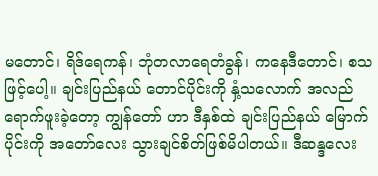မတောင်၊ ရိဒ်ရေကန်၊ ဘုံတလာရေတံခွန်၊ ကနေဒီတောင်၊ စသဖြင့်ပေါ့။ ချင်းပြည်နယ် တောင်ပိုင်းကို နှံ့သလောက် အလည်ရောက်ဖူးခဲ့တော့ ကျွန်တော် ဟာ ဒီနှစ်ထဲ ချင်းပြည်နယ် မြောက်ပိုင်းကို အတော်လေး သွားချင်စိတ်ဖြစ်မိပါတယ်။ ဒီဆန္ဒလေး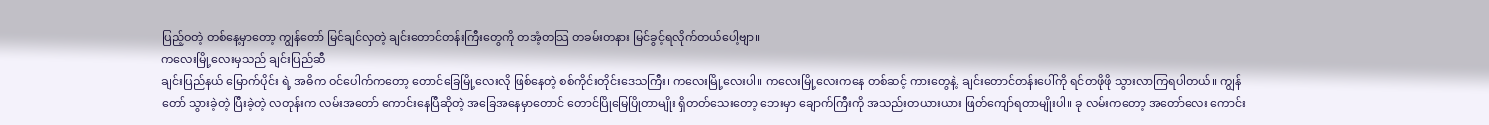ပြည့်ဝတဲ့ တစ်နေ့မှာတော့ ကျွန်တော် မြင်ချင်လှတဲ့ ချင်းတောင်တန်းကြီးတွေကို တအံ့တသြ တခမ်းတနား မြင်ခွင့်ရလိုက်တယ်ပေါ့ဗျာ။
ကလေးမြို့လေးမှသည် ချင်းပြည်ဆီ
ချင်းပြည်နယ် မြောက်ပိုင်း ရဲ့ အဓိက ဝင်ပေါက်ကတော့ တောင်ခြေမြို့လေးလို ဖြစ်နေတဲ့ စစ်ကိုင်းတိုင်းဒေသကြီး၊ ကလေးမြို့လေးပါ။ ကလေးမြို့လေးကနေ တစ်ဆင့် ကားတွေနဲ့. ချင်းတောင်တန်းပေါ်ကို ရင်တဖိုဖို သွားလာကြရပါတယ်။ ကျွန်တော် သွားခဲ့တဲ့ ပြီးခဲ့တဲ့ လတုန်းက လမ်းအတော် ကောင်းနေပြီဆိုတဲ့ အခြေအနေမှာတောင် တောင်ပြိုမြေပြိုတာမျိုး ရှိတတ်သေးတော့ ဘေးမှာ ချောက်ကြီးကို အသည်းတယားယား ဖြတ်ကျော်ရတာမျိုးပါ။ ခု လမ်းကတော့ အတော်လေး ကောင်း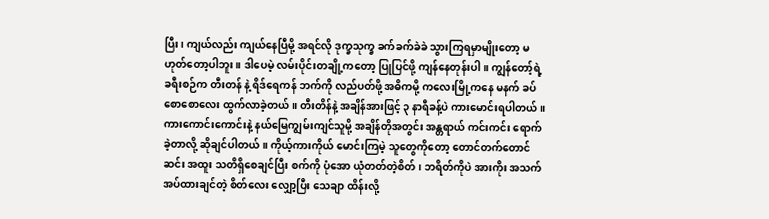ပြီး၊ ကျယ်လည်း ကျယ်နေပြီမို့ အရင်လို ဒုက္ခသုက္ခ ခက်ခက်ခဲခဲ သွားကြရမှာမျိုးတော့ မဟုတ်တော့ပါဘူး။ ဒါပေမဲ့ လမ်းပိုင်းတချို့ကတော့ ပြုပြင်ဖို့ ကျန်နေတုန်းပါ။ ကျွန်တော့်ရဲ့ ခရီးစဉ်က တီးတန် နဲ့ ရိဒ်ရေကန် ဘက်ကို လည်ပတ်ဖို့ အဓိကမို့ ကလေးမြို့ကနေ မနက် ခပ်စောစောလေး ထွက်လာခဲ့တယ်။ တီးတိန်နဲ့ အချိန်အားဖြင့် ၃ နာရီခန့်ပဲ ကားမောင်းရပါတယ်။ ကားကောင်းကောင်းနဲ့ နယ်မြေကျွမ်းကျင်သူမို့ အချိန်တိုအတွင်း အန္တရာယ် ကင်းကင်း ရောက်ခဲ့တာလို့ ဆိုချင်ပါတယ်။ ကိုယ့်ကားကိုယ် မောင်းကြမဲ့ သူတွေကိုတော့ တောင်တက်တောင်ဆင်း အထူး သတိရှိစေချင်ပြီး စက်ကို ပုံအော ယုံတတ်တဲ့စိတ်၊ ဘရိတ်ကိုပဲ အားကိုး အသက်အပ်ထားချင်တဲ့ စိတ်လေး လျှော့ပြီး သေချာ ထိန်းလို့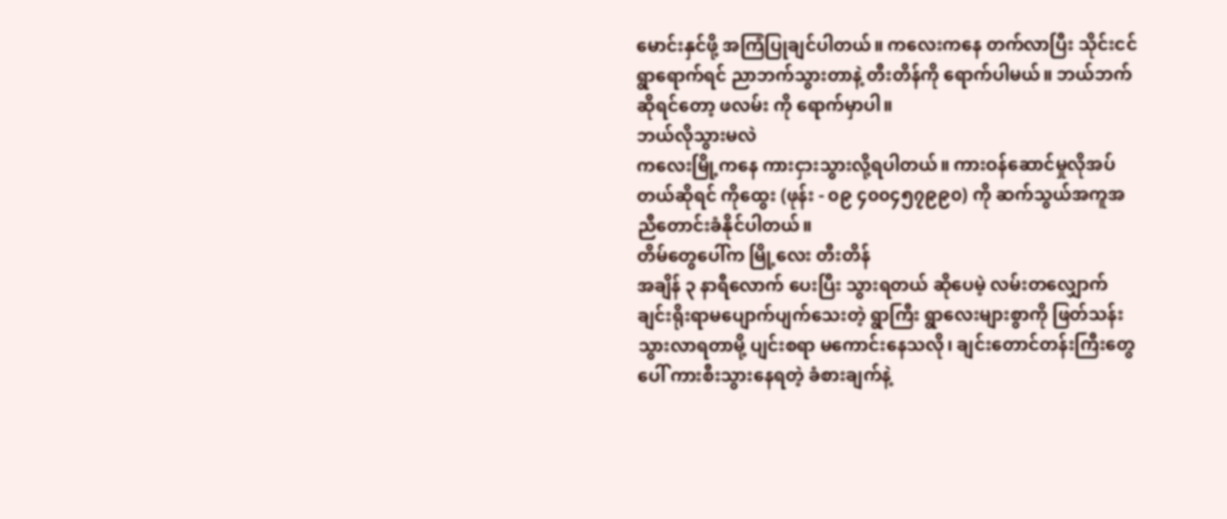မောင်းနှင်ဖို့ အကြံပြုချင်ပါတယ်။ ကလေးကနေ တက်လာပြီး သိုင်းငင်ရွာရောက်ရင် ညာဘက်သွားတာနဲ့ တီးတိန်ကို ရောက်ပါမယ်။ ဘယ်ဘက်ဆိုရင်တော့ ဖလမ်း ကို ရောက်မှာပါ။
ဘယ်လိုသွားမလဲ
ကလေးမြို့ကနေ ကားငှားသွားလို့ရပါတယ်။ ကားဝန်ဆောင်မှုလိုအပ်တယ်ဆိုရင် ကိုထွေး (ဖုန်း - ၀၉ ၄၀၀၄၅၇၉၉၀) ကို ဆက်သွယ်အကူအညီတောင်းခံနိုင်ပါတယ်။
တိမ်တွေပေါ်က မြို့လေး တီးတိန်
အချိန် ၃ နာရီလောက် ပေးပြီး သွားရတယ် ဆိုပေမဲ့ လမ်းတလျှောက် ချင်းရိုးရာမပျောက်ပျက်သေးတဲ့ ရွာကြီး ရွာလေးများစွာကို ဖြတ်သန်း သွားလာရတာမို့ ပျင်းစရာ မကောင်းနေသလို၊ ချင်းတောင်တန်းကြီးတွေပေါ် ကားစီးသွားနေရတဲ့ ခံစားချက်နဲ့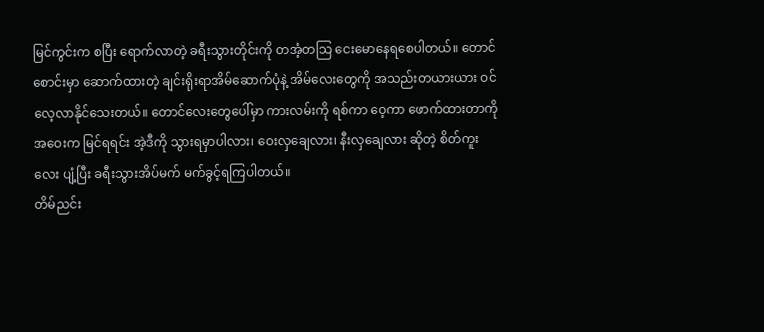မြင်ကွင်းက စပြီး ရောက်လာတဲ့ ခရီးသွားတိုင်းကို တအံ့တသြ ငေးမောနေရစေပါတယ်။ တောင်စောင်းမှာ ဆောက်ထားတဲ့ ချင်းရိုးရာအိမ်ဆောက်ပုံနဲ့ အိမ်လေးတွေကို အသည်းတယားယား ဝင်လေ့လာနိုင်သေးတယ်။ တောင်လေးတွေပေါ်မှာ ကားလမ်းကို ရစ်ကာ ဝေ့ကာ ဖောက်ထားတာကို အဝေးက မြင်ရရင်း အဲ့ဒီကို သွားရမှာပါလား၊ ဝေးလှချေလား၊ နီးလှချေလား ဆိုတဲ့ စိတ်ကူးလေး ပျံ့ပြီး ခရီးသွားအိပ်မက် မက်ခွင့်ရကြပါတယ်။
တိမ်ညင်း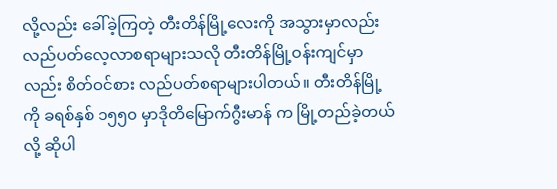လို့လည်း ခေါ်ခဲ့ကြတဲ့ တီးတိန်မြို့လေးကို အသွားမှာလည်း လည်ပတ်လေ့လာစရာများသလို တီးတိန်မြို့ဝန်းကျင်မှာလည်း စိတ်ဝင်စား လည်ပတ်စရာများပါတယ်။ တီးတိန်မြို့ကို ခရစ်နှစ် ၁၅၅၀ မှာဒိုတိမြောက်ဂွီးမာန် က မြို့တည်ခဲ့တယ်လို့ ဆိုပါ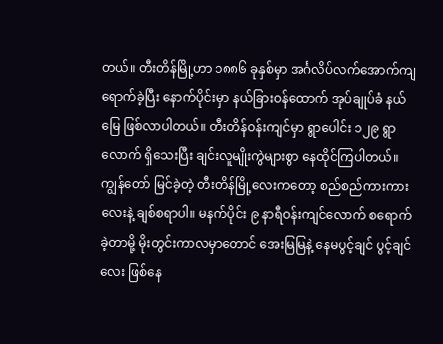တယ်။ တီးတိန်မြို့ဟာ ၁၈၈၆ ခုနှစ်မှာ အင်္ဂလိပ်လက်အောက်ကျရောက်ခဲ့ပြီး နောက်ပိုင်းမှာ နယ်ခြားဝန်ထောက် အုပ်ချုပ်ခံ နယ်မြေ ဖြစ်လာပါတယ်။ တီးတိန်ဝန်းကျင်မှာ ရွာပေါင်း ၁၂၉ ရွာလောက် ရှိသေးပြီး ချင်းလူမျိုးကွဲများစွာ နေထိုင်ကြပါတယ်။
ကျွန်တော် မြင်ခဲ့တဲ့ တီးတိန်မြို့လေးကတော့ စည်စည်ကားကားလေးနဲ့ ချစ်စရာပါ။ မနက်ပိုင်း ၉ နာရီဝန်းကျင်လောက် စရောက်ခဲ့တာမို့ မိုးတွင်းကာလမှာတောင် အေးမြမြနဲ့ နေမပွင့်ချင် ပွင့်ချင်လေး ဖြစ်နေ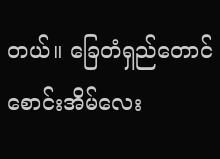တယ်။ ခြေတံရှည်တောင်စောင်းအိမ်လေး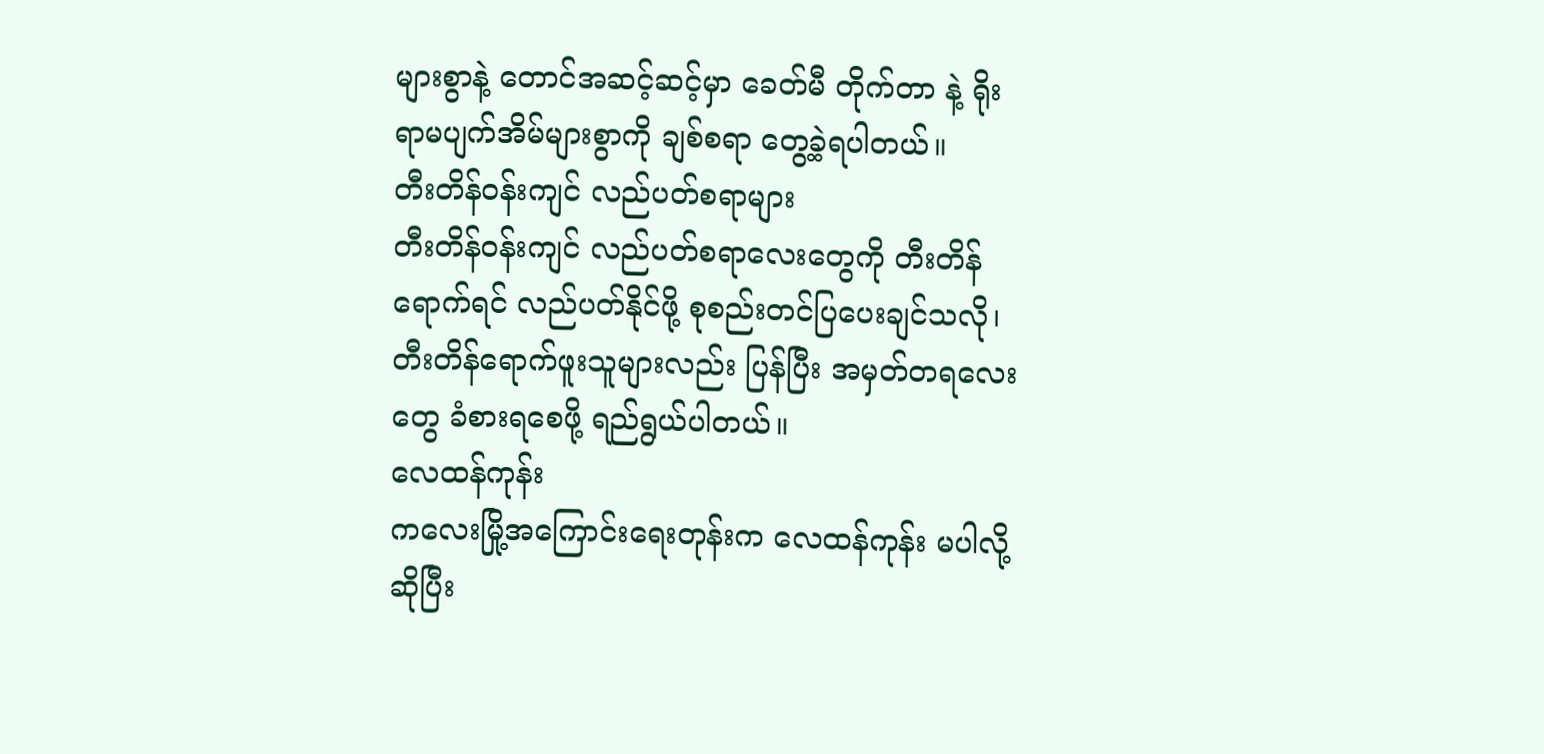များစွာနဲ့ တောင်အဆင့်ဆင့်မှာ ခေတ်မီ တိုက်တာ နဲ့ ရိုးရာမပျက်အိမ်များစွာကို ချစ်စရာ တွေ့ခဲ့ရပါတယ်။
တီးတိန်ဝန်းကျင် လည်ပတ်စရာများ
တီးတိန်ဝန်းကျင် လည်ပတ်စရာလေးတွေကို တီးတိန် ရောက်ရင် လည်ပတ်နိုင်ဖို့ စုစည်းတင်ပြပေးချင်သလို၊ တီးတိန်ရောက်ဖူးသူများလည်း ပြန်ပြီး အမှတ်တရလေးတွေ ခံစားရစေဖို့ ရည်ရွယ်ပါတယ်။
လေထန်ကုန်း
ကလေးမြို့အကြောင်းရေးတုန်းက လေထန်ကုန်း မပါလို့ဆိုပြီး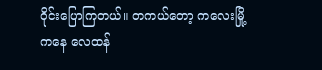ဝိုင်းပြောကြတယ်။ တကယ်တော့ ကလေးမြို့ ကနေ လေထန်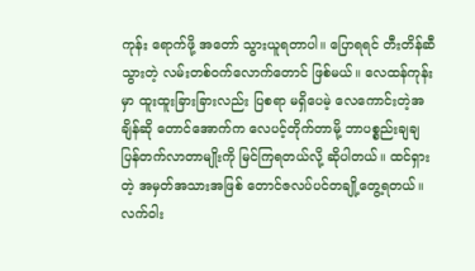ကုန်း ရောက်ဖို့ အတော် သွားယူရတာပါ။ ပြောရရင် တီးတိန်ဆီသွားတဲ့ လမ်းတစ်ဝက်လောက်တောင် ဖြစ်မယ်။ လေထန်ကုန်းမှာ ထူးထူးခြားခြားလည်း ပြစရာ မရှိပေမဲ့ လေကောင်းတဲ့အချိန်ဆို တောင်အောက်က လေပင့်တိုက်တာမို့ ဘာပစ္စည်းချချ ပြန်တက်လာတာမျိုးကို မြင်ကြရတယ်လို့ ဆိုပါတယ်။ ထင်ရှားတဲ့ အမှတ်အသားအဖြစ် တောင်ဇလပ်ပင်တချို့တွေ့ရတယ်။ လက်ဝါး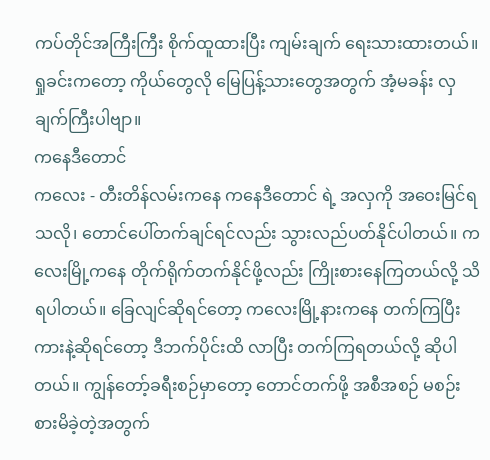ကပ်တိုင်အကြီးကြီး စိုက်ထူထားပြီး ကျမ်းချက် ရေးသားထားတယ်။ ရှုခင်းကတော့ ကိုယ်တွေလို မြေပြန့်သားတွေအတွက် အံ့မခန်း လှချက်ကြီးပါဗျာ။
ကနေဒီတောင်
ကလေး - တီးတိန်လမ်းကနေ ကနေဒီတောင် ရဲ့ အလှကို အဝေးမြင်ရသလို၊ တောင်ပေါ်တက်ချင်ရင်လည်း သွားလည်ပတ်နိုင်ပါတယ်။ ကလေးမြို့ကနေ တိုက်ရိုက်တက်နိုင်ဖို့လည်း ကြိုးစားနေကြတယ်လို့ သိရပါတယ်။ ခြေလျင်ဆိုရင်တော့ ကလေးမြို့နားကနေ တက်ကြပြီး ကားနဲ့ဆိုရင်တော့ ဒီဘက်ပိုင်းထိ လာပြီး တက်ကြရတယ်လို့ ဆိုပါတယ်။ ကျွန်တော့်ခရီးစဉ်မှာတော့ တောင်တက်ဖို့ အစီအစဉ် မစဉ်းစားမိခဲ့တဲ့အတွက်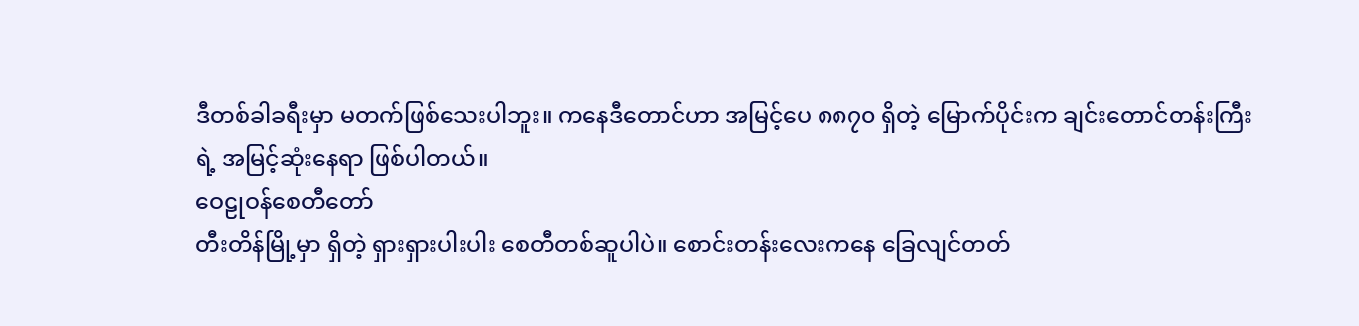ဒီတစ်ခါခရီးမှာ မတက်ဖြစ်သေးပါဘူး။ ကနေဒီတောင်ဟာ အမြင့်ပေ ၈၈၇၀ ရှိတဲ့ မြောက်ပိုင်းက ချင်းတောင်တန်းကြီးရဲ့ အမြင့်ဆုံးနေရာ ဖြစ်ပါတယ်။
ဝေဠုဝန်စေတီတော်
တီးတိန်မြို့မှာ ရှိတဲ့ ရှားရှားပါးပါး စေတီတစ်ဆူပါပဲ။ စောင်းတန်းလေးကနေ ခြေလျင်တတ်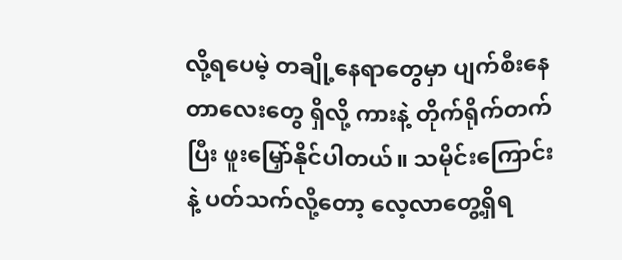လို့ရပေမဲ့ တချို့နေရာတွေမှာ ပျက်စီးနေတာလေးတွေ ရှိလို့ ကားနဲ့ တိုက်ရိုက်တက်ပြီး ဖူးမြှော်နိုင်ပါတယ်။ သမိုင်းကြောင်းနဲ့ ပတ်သက်လို့တော့ လေ့လာတွေ့ရှိရ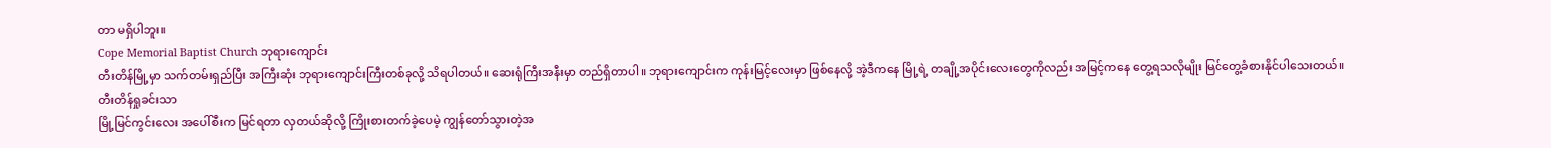တာ မရှိပါဘူး။
Cope Memorial Baptist Church ဘုရားကျောင်း
တီးတိန်မြို့မှာ သက်တမ်းရှည်ပြီး အကြီးဆုံး ဘုရားကျောင်းကြီးတစ်ခုလို့ သိရပါတယ်။ ဆေးရုံကြီးအနီးမှာ တည်ရှိတာပါ။ ဘုရားကျောင်းက ကုန်းမြင့်လေးမှာ ဖြစ်နေလို့ အဲ့ဒီကနေ မြို့ရဲ့ တချို့အပိုင်းလေးတွေကိုလည်း အမြင့်ကနေ တွေ့ရသလိုမျိုး မြင်တွေ့ခံစားနိုင်ပါသေးတယ်။
တီးတိန်ရှုခင်းသာ
မြို့မြင်ကွင်းလေး အပေါ်စီးက မြင်ရတာ လှတယ်ဆိုလို့ ကြိုးစားတက်ခဲ့ပေမဲ့ ကျွန်တော်သွားတဲ့အ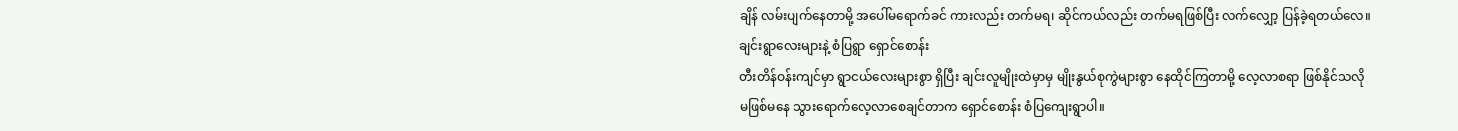ချိန် လမ်းပျက်နေတာမို့ အပေါ်မရောက်ခင် ကားလည်း တက်မရ၊ ဆိုင်ကယ်လည်း တက်မရဖြစ်ပြီး လက်လျှော့ ပြန်ခဲ့ရတယ်လေ။
ချင်းရွာလေးများနဲ့ စံပြရွာ ရှောင်စောန်း
တီးတိန်ဝန်းကျင်မှာ ရွာငယ်လေးများစွာ ရှိပြီး ချင်းလူမျိုးထဲမှာမှ မျိုးနွယ်စုကွဲများစွာ နေထိုင်ကြတာမို့ လေ့လာစရာ ဖြစ်နိုင်သလို မဖြစ်မနေ သွားရောက်လေ့လာစေချင်တာက ရှောင်စောန်း စံပြကျေးရွာပါ။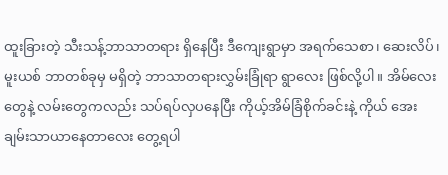ထူးခြားတဲ့ သီးသန့်ဘာသာတရား ရှိနေပြီး ဒီကျေးရွာမှာ အရက်သေစာ၊ ဆေးလိပ်၊ မူးယစ် ဘာတစ်ခုမှ မရှိတဲ့ ဘာသာတရားလွှမ်းခြုံရာ ရွာလေး ဖြစ်လို့ပါ။ အိမ်လေးတွေနဲ့ လမ်းတွေကလည်း သပ်ရပ်လှပနေပြီး ကိုယ့်အိမ်ခြံစိုက်ခင်းနဲ့ ကိုယ် အေးချမ်းသာယာနေတာလေး တွေ့ရပါ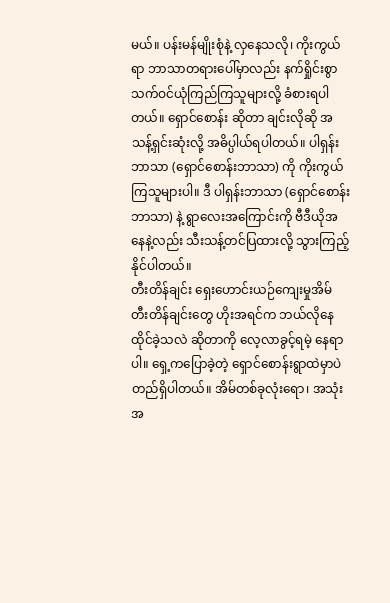မယ်။ ပန်းမန်မျိုးစုံနဲ့ လှနေသလို၊ ကိုးကွယ်ရာ ဘာသာတရားပေါ်မှာလည်း နက်ရှိုင်းစွာ သက်ဝင်ယုံကြည်ကြသူများလို့ ခံစားရပါတယ်။ ရှောင်စောန်း ဆိုတာ ချင်းလိုဆို အသန့်ရှင်းဆုံးလို့ အဓိပ္ပါယ်ရပါတယ်။ ပါရှန်းဘာသာ (ရှောင်စောန်းဘာသာ) ကို ကိုးကွယ်ကြသူများပါ။ ဒီ ပါရှန်းဘာသာ (ရှောင်စောန်းဘာသာ) နဲ့ ရွာလေးအကြောင်းကို ဗီဒီယိုအနေနဲ့လည်း သီးသန့်တင်ပြထားလို့ သွားကြည့်နိုင်ပါတယ်။
တီးတိန်ချင်း ရှေးဟောင်းယဉ်ကျေးမှုအိမ်
တီးတိန်ချင်းတွေ ဟိုးအရင်က ဘယ်လိုနေထိုင်ခဲ့သလဲ ဆိုတာကို လေ့လာခွင့်ရမဲ့ နေရာပါ။ ရှေ့ကပြောခဲ့တဲ့ ရှောင်စောန်းရွာထဲမှာပဲ တည်ရှိပါတယ်။ အိမ်တစ်ခုလုံးရော၊ အသုံးအ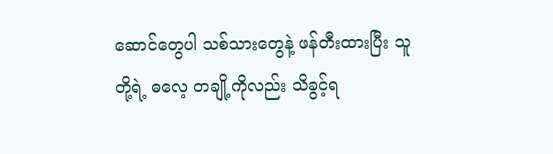ဆောင်တွေပါ သစ်သားတွေနဲ့ ဖန်တီးထားပြီး သူတို့ရဲ့ ဓလေ့ တချို့ကိုလည်း သိခွင့်ရ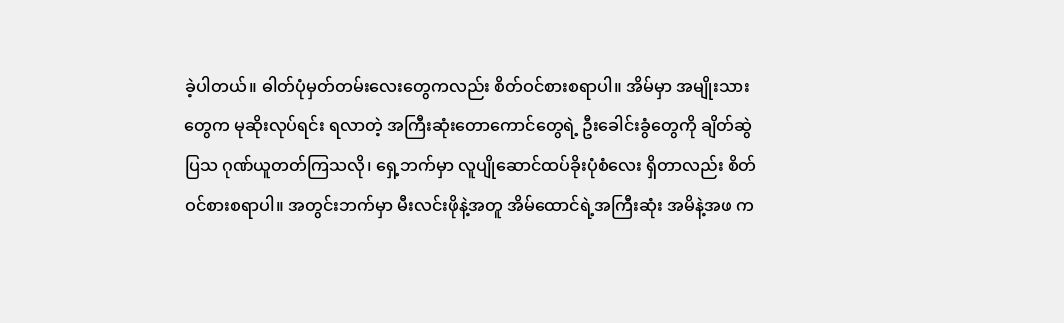ခဲ့ပါတယ်။ ဓါတ်ပုံမှတ်တမ်းလေးတွေကလည်း စိတ်ဝင်စားစရာပါ။ အိမ်မှာ အမျိုးသားတွေက မုဆိုးလုပ်ရင်း ရလာတဲ့ အကြီးဆုံးတောကောင်တွေရဲ့ ဦးခေါင်းခွံတွေကို ချိတ်ဆွဲပြသ ဂုဏ်ယူတတ်ကြသလို၊ ရှေ့ဘက်မှာ လူပျိုဆောင်ထပ်ခိုးပုံစံလေး ရှိတာလည်း စိတ်ဝင်စားစရာပါ။ အတွင်းဘက်မှာ မီးလင်းဖိုနဲ့အတူ အိမ်ထောင်ရဲ့အကြီးဆုံး အမိနဲ့အဖ က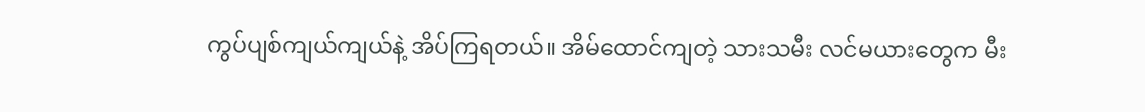ကွပ်ပျစ်ကျယ်ကျယ်နဲ့ အိပ်ကြရတယ်။ အိမ်ထောင်ကျတဲ့ သားသမီး လင်မယားတွေက မီး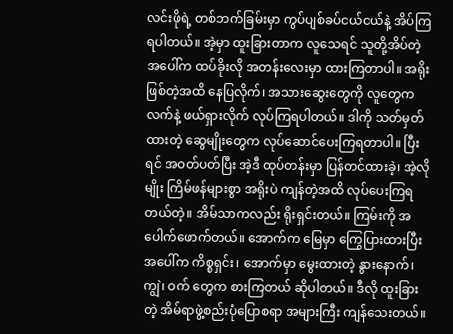လင်းဖိုရဲ့ တစ်ဘက်ခြမ်းမှာ ကွပ်ပျစ်ခပ်ငယ်ငယ်နဲ့ အိပ်ကြရပါတယ်။ အဲ့မှာ ထူးခြားတာက လူသေရင် သူတို့အိပ်တဲ့ အပေါ်က ထပ်ခိုးလို အတန်းလေးမှာ ထားကြတာပါ။ အရိုး ဖြစ်တဲ့အထိ နေပြလိုက်၊ အသားဆွေးတွေကို လူတွေက လက်နဲ့ ဖယ်ရှားလိုက် လုပ်ကြရပါတယ်။ ဒါကို သတ်မှတ်ထားတဲ့ ဆွေမျိုးတွေက လုပ်ဆောင်ပေးကြရတာပါ။ ပြီးရင် အဝတ်ပတ်ပြီး အဲ့ဒီ ထုပ်တန်းမှာ ပြန်တင်ထားခဲ့၊ အဲ့လိုမျိုး ကြိမ်ဖန်များစွာ အရိုးပဲ ကျန်တဲ့အထိ လုပ်ပေးကြရတယ်တဲ့။ အိမ်သာကလည်း ရိုးရှင်းတယ်။ ကြမ်းကို အပေါက်ဖောက်တယ်။ အောက်က မြေမှာ ကြွေပြားထားပြီး အပေါ်က ကိစ္စရှင်း၊ အောက်မှာ မွေးထားတဲ့ နွားနောက်၊ ကျွဲ၊ ဝက် တွေက စားကြတယ် ဆိုပါတယ်။ ဒီလို ထူးခြားတဲ့ အိမ်ရာဖွဲ့စည်းပုံပြောစရာ အများကြီး ကျန်သေးတယ်။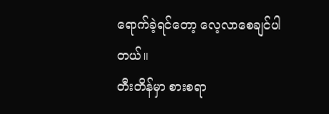ရောက်ခဲ့ရင်တော့ လေ့လာစေချင်ပါတယ်။
တီးတိန်မှာ စားစရာ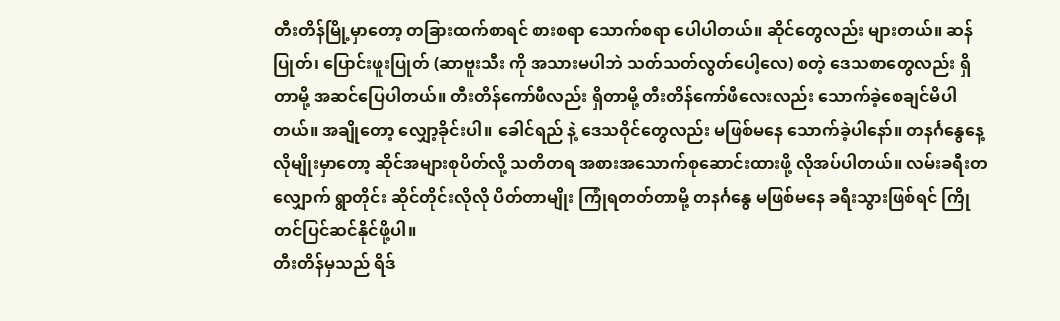တီးတိန်မြို့မှာတော့ တခြားထက်စာရင် စားစရာ သောက်စရာ ပေါပါတယ်။ ဆိုင်တွေလည်း များတယ်။ ဆန်ပြုတ်၊ ပြောင်းဖူးပြုတ် (ဆာဗူးသီး ကို အသားမပါဘဲ သတ်သတ်လွတ်ပေါ့လေ) စတဲ့ ဒေသစာတွေလည်း ရှိတာမို့ အဆင်ပြေပါတယ်။ တီးတိန်ကော်ဖီလည်း ရှိတာမို့ တီးတိန်ကော်ဖီလေးလည်း သောက်ခဲ့စေချင်မိပါတယ်။ အချိုတော့ လျှော့ခိုင်းပါ။ ခေါင်ရည် နဲ့ ဒေသဝိုင်တွေလည်း မဖြစ်မနေ သောက်ခဲ့ပါနော်။ တနင်္ဂနွေနေ့လိုမျိုးမှာတော့ ဆိုင်အများစုပိတ်လို့ သတိတရ အစားအသောက်စုဆောင်းထားဖို့ လိုအပ်ပါတယ်။ လမ်းခရီးတလျှောက် ရွာတိုင်း ဆိုင်တိုင်းလိုလို ပိတ်တာမျိုး ကြုံရတတ်တာမို့ တနင်္ဂနွေ မဖြစ်မနေ ခရီးသွားဖြစ်ရင် ကြိုတင်ပြင်ဆင်နိုင်ဖို့ပါ။
တီးတိန်မှသည် ရိဒ်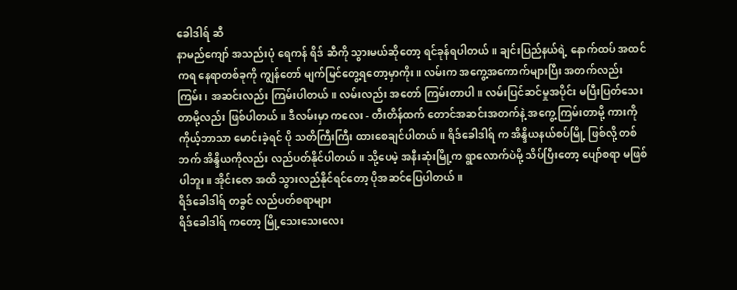ခေါဒါရ် ဆီ
နာမည်ကျော် အသည်းပုံ ရေကန် ရိဒ် ဆီကို သွားမယ်ဆိုတော့ ရင်ခုန်ရပါတယ်။ ချင်းပြည်နယ်ရဲ့ နောက်ထပ် အထင်ကရ နေရာတစ်ခုကို ကျွန်တော် မျက်မြင်တွေ့ရတော့မှာကိုး။ လမ်းက အကွေ့အကောက်များပြီး အတက်လည်း ကြမ်း၊ အဆင်းလည်း ကြမ်းပါတယ်။ လမ်းလည်း အတော် ကြမ်းတာပါ။ လမ်းပြင်ဆင်မှုအပိုင်း မပြီးပြတ်သေးတာမို့လည်း ဖြစ်ပါတယ်။ ဒီလမ်းမှာ ကလေး - တီးတိန်ထက် တောင်အဆင်းအတက်နဲ့ အကွေ့ကြမ်းတာမို့ ကားကို ကိုယ့်ဘာသာ မောင်းခဲ့ရင် ပို သတိကြီးကြီး ထားစေချင်ပါတယ်။ ရိဒ်ခေါဒါရ် က အိန္ဒိယနယ်စပ်မြို့ ဖြစ်လို့ တစ်ဘက် အိန္ဒိယကိုလည်း လည်ပတ်နိုင်ပါတယ်။ သို့ပေမဲ့ အနီးဆုံးမြို့က ရွာလောက်ပဲမို့ သိပ်ပြီးတော့ ပျော်စရာ မဖြစ်ပါဘူး။ အိုင်းဇော အထိ သွားလည်နိုင်ရင်တော့ ပိုအဆင်ပြေပါတယ်။
ရိဒ်ခေါဒါရ် တခွင် လည်ပတ်စရာများ
ရိဒ်ခေါဒါရ် ကတော့ မြို့သေးသေးလေး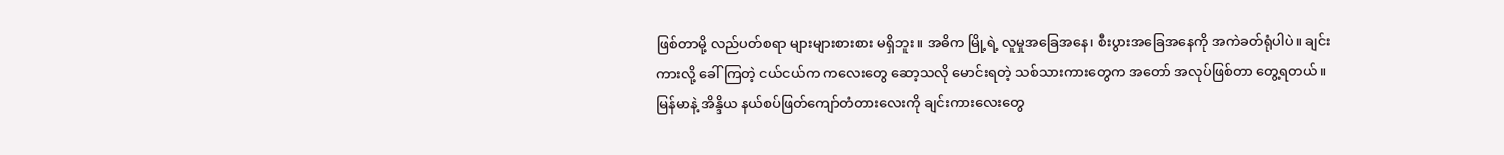ဖြစ်တာမို့ လည်ပတ်စရာ များများစားစား မရှိဘူး။ အဓိက မြို့ရဲ့ လူမှုအခြေအနေ၊ စီးပွားအခြေအနေကို အကဲခတ်ရုံပါပဲ။ ချင်းကားလို့ ခေါ်ကြတဲ့ ငယ်ငယ်က ကလေးတွေ ဆော့သလို မောင်းရတဲ့ သစ်သားကားတွေက အတော် အလုပ်ဖြစ်တာ တွေ့ရတယ်။ မြန်မာနဲ့ အိန္ဒိယ နယ်စပ်ဖြတ်ကျော်တံတားလေးကို ချင်းကားလေးတွေ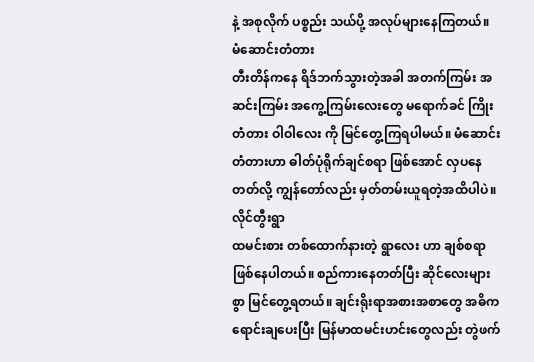နဲ့ အစုလိုက် ပစ္စည်း သယ်ပို့ အလုပ်များနေကြတယ်။
မံဆောင်းတံတား
တီးတိန်ကနေ ရိဒ်ဘက်သွားတဲ့အခါ အတက်ကြမ်း အဆင်းကြမ်း အကွေ့ကြမ်းလေးတွေ မရောက်ခင် ကြိုးတံတား ဝါဝါလေး ကို မြင်တွေ့ကြရပါမယ်။ မံဆောင်းတံတားဟာ ဓါတ်ပုံရိုက်ချင်စရာ ဖြစ်အောင် လှပနေတတ်လို့ ကျွန်တော်လည်း မှတ်တမ်းယူရတဲ့အထိပါပဲ။
လိုင်တွီးရွာ
ထမင်းစား တစ်ထောက်နားတဲ့ ရွာလေး ဟာ ချစ်စရာ ဖြစ်နေပါတယ်။ စည်ကားနေတတ်ပြီး ဆိုင်လေးများစွာ မြင်တွေ့ရတယ်။ ချင်းရိုးရာအစားအစာတွေ အဓိက ရောင်းချပေးပြီး မြန်မာထမင်းဟင်းတွေလည်း တွဲဖက်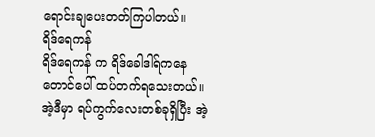ရောင်းချပေးတတ်ကြပါတယ်။
ရိဒ်ရေကန်
ရိဒ်ရေကန် က ရိဒ်ခေါဒါရ်ကနေ တောင်ပေါ် ထပ်တက်ရသေးတယ်။ အဲ့ဒီမှာ ရပ်ကွက်လေးတစ်ခုရှိပြီး အဲ့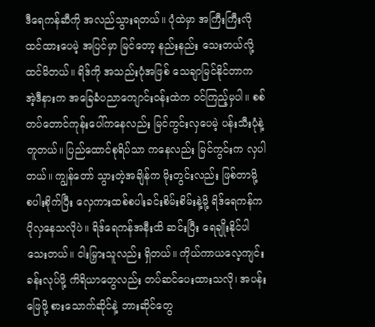ဒီရေကန်ဆီကို အလည်သွားရတယ်။ ပုံထဲမှာ အကြီးကြီးလို ထင်ထားပေမဲ့ အပြင်မှာ မြင်တော့ နည်းနည်း သေးတယ်လို့ ထင်မိတယ်။ ရိဒ်ကို အသည်းပုံအဖြစ် သေချာမြင်နိုင်တာက အဲ့ဒီနားက အခြေခံပညာကျောင်းဝန်းထဲက ဝင်ကြည့်မှပါ။ စစ်တပ်တောင်ကုန်းပေါ်ကနေလည်း မြင်ကွင်းလှပေမဲ့ ပန်းသီးပုံနဲ့ တူတယ်။ ပြည်ထောင်စုရိပ်သာ ကနေလည်း မြင်ကွင်းက လှပါတယ်။ ကျွန်တော် သွားတဲ့အချိန်က မိုးတွင်းလည်း ဖြစ်တာမို့ စပါးစိုက်ပြီး လှေကားထစ်စပါးခင်းစိမ်းစိမ်းနဲ့မို့ ရိဒ်ရေကန်က ပိုလှနေသလိုပဲ။ ရိဒ်ရေကန်အနီးထိ ဆင်းပြီး ရေချိုးနိုင်ပါသေးတယ်။ ငါးမြှားသူလည်း ရှိတယ်။ ကိုယ်ကာယလေ့ကျင်းခန်းလုပ်ဖို့ ကိရိယာတွေလည်း တပ်ဆင်ပေးထားသလို၊ အပန်းဖြေဖို့ စားသောက်ဆိုင်နဲ့ ဘားဆိုင်တွေ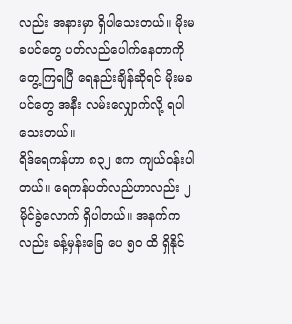လည်း အနားမှာ ရှိပါသေးတယ်။ မိုးမခပင်တွေ ပတ်လည်ပေါက်နေတာကို တွေ့ကြရပြီ ရေနည်းချိန်ဆိုရင် မိုးမခပင်တွေ အနီး လမ်းလျှောက်လို့ ရပါသေးတယ်။
ရိဒ်ရေကန်ဟာ ၈၃၂ ဧက ကျယ်ဝန်းပါတယ်။ ရေကန်ပတ်လည်ဟာလည်း ၂မိုင်ခွဲလောက် ရှိပါတယ်။ အနက်ကလည်း ခန့်မှန်းခြေ ပေ ၅၀ ထိ ရှိနိုင်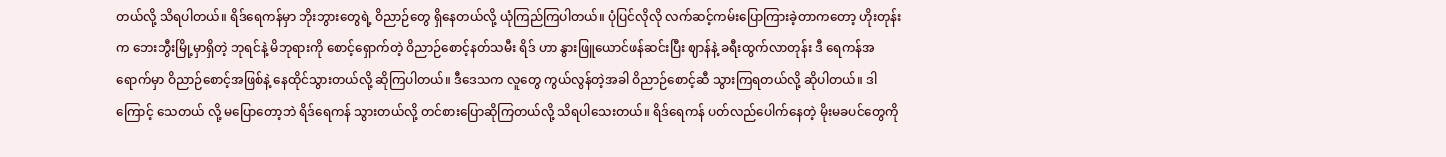တယ်လို့ သိရပါတယ်။ ရိဒ်ရေကန်မှာ ဘိုးဘွားတွေရဲ့ ဝိညာဉ်တွေ ရှိနေတယ်လို့ ယုံကြည်ကြပါတယ်။ ပုံပြင်လိုလို လက်ဆင့်ကမ်းပြောကြားခဲ့တာကတော့ ဟိုးတုန်းက ဘေးဘွီးမြို့မှာရှိတဲ့ ဘုရင်နဲ့ မိဘုရားကို စောင့်ရှောက်တဲ့ ဝိညာဉ်စောင့်နတ်သမီး ရိဒ် ဟာ နွားဖြူယောင်ဖန်ဆင်းပြီး ဈာန်နဲ့ ခရီးထွက်လာတုန်း ဒီ ရေကန်အရောက်မှာ ဝိညာဉ်စောင့်အဖြစ်နဲ့ နေထိုင်သွားတယ်လို့ ဆိုကြပါတယ်။ ဒီဒေသက လူတွေ ကွယ်လွန်တဲ့အခါ ဝိညာဉ်စောင့်ဆီ သွားကြရတယ်လို့ ဆိုပါတယ်။ ဒါကြောင့် သေတယ် လို့ မပြောတော့ဘဲ ရိဒ်ရေကန် သွားတယ်လို့ တင်စားပြောဆိုကြတယ်လို့ သိရပါသေးတယ်။ ရိဒ်ရေကန် ပတ်လည်ပေါက်နေတဲ့ မိုးမခပင်တွေကို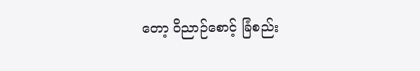တော့ ဝိညာဉ်စောင့် ခြံစည်း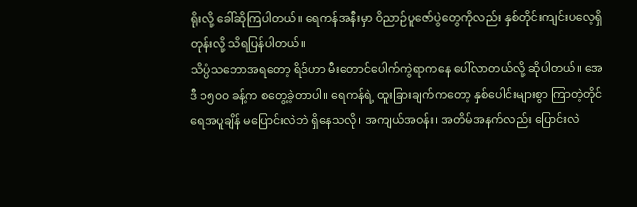ရိုးလို့ ခေါ်ဆိုကြပါတယ်။ ရေကန်အနီးမှာ ဝိညာဉ်ပူဇော်ပွဲတွေကိုလည်း နှစ်တိုင်းကျင်းပလေ့ရှိတုန်းလို့ သိရပြန်ပါတယ်။
သိပ္ပံသဘောအရတော့ ရိဒ်ဟာ မီးတောင်ပေါက်ကွဲရာကနေ ပေါ်လာတယ်လို့ ဆိုပါတယ်။ အေဒီ ၁၅၀၀ ခန့်က စတွေ့ခဲ့တာပါ။ ရေကန်ရဲ့ ထူးခြားချက်ကတော့ နှစ်ပေါင်းများစွာ ကြာတဲ့တိုင် ရေအပူချိန် မပြောင်းလဲဘဲ ရှိနေသလို၊ အကျယ်အဝန်း၊ အတိမ်အနက်လည်း ပြောင်းလဲ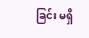ခြင်း မရှိ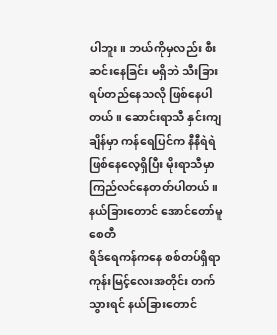ပါဘူး။ ဘယ်ကိုမှလည်း စီးဆင်းနေခြင်း မရှိဘဲ သီးခြားရပ်တည်နေသလို ဖြစ်နေပါတယ်။ ဆောင်းရာသီ နှင်းကျချိန်မှာ ကန်ရေပြင်က နီနီရဲရဲ ဖြစ်နေလေ့ရှိပြီး မိုးရာသီမှာ ကြည်လင်နေတတ်ပါတယ်။
နယ်ခြားတောင် အောင်တော်မူစေတီ
ရိဒ်ရေကန်ကနေ စစ်တပ်ရှိရာ ကုန်းမြင့်လေးအတိုင်း တက်သွားရင် နယ်ခြားတောင်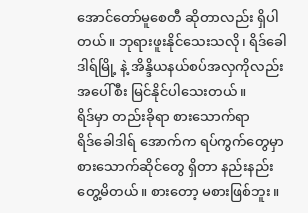အောင်တော်မူစေတီ ဆိုတာလည်း ရှိပါတယ်။ ဘုရားဖူးနိုင်သေးသလို၊ ရိဒ်ခေါဒါရ်မြို့ နဲ့ အိန္ဒိယနယ်စပ်အလှကိုလည်း အပေါ်စီး မြင်နိုင်ပါသေးတယ်။
ရိဒ်မှာ တည်းခိုရာ စားသောက်ရာ
ရိဒ်ခေါဒါရ် အောက်က ရပ်ကွက်တွေမှာ စားသောက်ဆိုင်တွေ ရှိတာ နည်းနည်းတွေ့မိတယ်။ စားတော့ မစားဖြစ်ဘူး။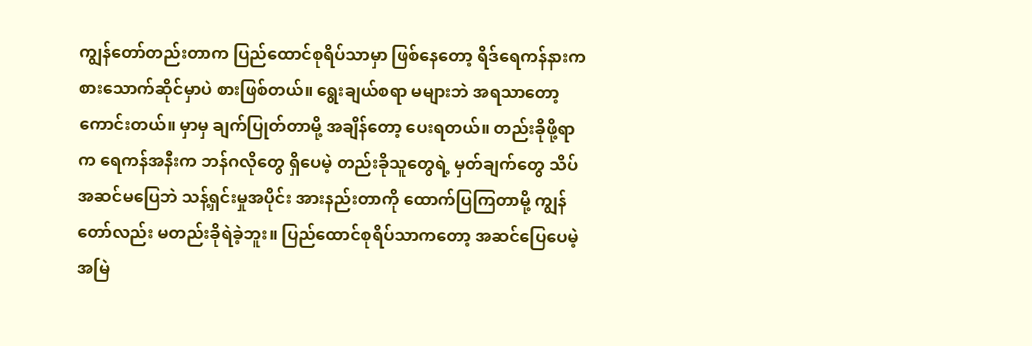ကျွန်တော်တည်းတာက ပြည်ထောင်စုရိပ်သာမှာ ဖြစ်နေတော့ ရိဒ်ရေကန်နားက စားသောက်ဆိုင်မှာပဲ စားဖြစ်တယ်။ ရွေးချယ်စရာ မများဘဲ အရသာတော့ ကောင်းတယ်။ မှာမှ ချက်ပြုတ်တာမို့ အချိန်တော့ ပေးရတယ်။ တည်းခိုဖို့ရာက ရေကန်အနီးက ဘန်ဂလိုတွေ ရှိပေမဲ့ တည်းခိုသူတွေရဲ့ မှတ်ချက်တွေ သိပ်အဆင်မပြေဘဲ သန့်ရှင်းမှုအပိုင်း အားနည်းတာကို ထောက်ပြကြတာမို့ ကျွန်တော်လည်း မတည်းခိုရဲခဲ့ဘူး။ ပြည်ထောင်စုရိပ်သာကတော့ အဆင်ပြေပေမဲ့ အမြဲ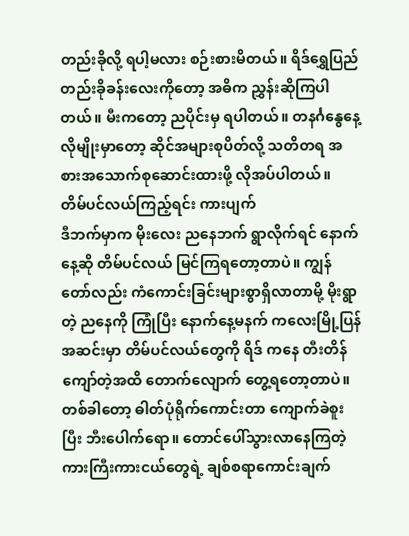တည်းခိုလို့ ရပါ့မလား စဉ်းစားမိတယ်။ ရိဒ်ရွှေပြည်တည်းခိုခန်းလေးကိုတော့ အဓိက ညွှန်းဆိုကြပါတယ်။ မီးကတော့ ညပိုင်းမှ ရပါတယ်။ တနင်္ဂနွေနေ့လိုမျိုးမှာတော့ ဆိုင်အများစုပိတ်လို့ သတိတရ အစားအသောက်စုဆောင်းထားဖို့ လိုအပ်ပါတယ်။
တိမ်ပင်လယ်ကြည့်ရင်း ကားပျက်
ဒီဘက်မှာက မိုးလေး ညနေဘက် ရွာလိုက်ရင် နောက်နေ့ဆို တိမ်ပင်လယ် မြင်ကြရတော့တာပဲ။ ကျွန်တော်လည်း ကံကောင်းခြင်းများစွာရှိလာတာမို့ မိုးရွာတဲ့ ညနေကို ကြုံပြီး နောက်နေ့မနက် ကလေးမြို့ပြန်အဆင်းမှာ တိမ်ပင်လယ်တွေကို ရိဒ် ကနေ တီးတိန်ကျော်တဲ့အထိ တောက်လျောက် တွေ့ရတော့တာပဲ။ တစ်ခါတော့ ဓါတ်ပုံရိုက်ကောင်းတာ ကျောက်ခဲစူးပြီး ဘီးပေါက်ရော။ တောင်ပေါ်သွားလာနေကြတဲ့ ကားကြီးကားငယ်တွေရဲ့ ချစ်စရာကောင်းချက်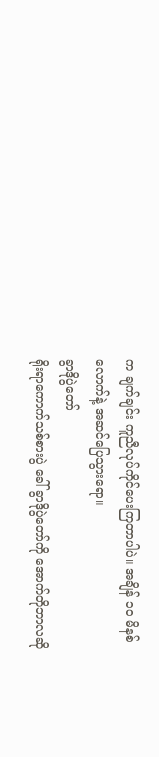က ချက်ချင်း ကူညီလုပ်ကိုင်ပေးကြတာပါပဲ။ အချိန် ၁၀ မိနစ်လောက်နဲ့ အဆင်ပြေသွားရော။
ခွာဒိုပွဲတော်
ရိုးရာကောက်သစ်စားပွဲ ခေါ် ခွာဒိုပွဲတော်ကို အောက်တိုဘာလဆို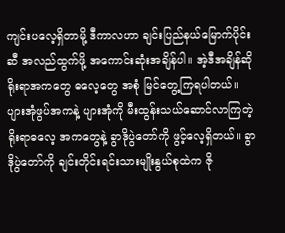ကျင်းပလေ့ရှိတာမို့ ဒီကာလဟာ ချင်းပြည်နယ်မြောက်ပိုင်းဆီ အလည်ထွက်ဖို့ အကောင်းဆုံးအချိန်ပါ။ အဲ့ဒီအချိန်ဆို ရိုးရာအကတွေ ဓလေ့တွေ အစုံ မြင်တွေ့ကြရပါတယ်။ ပျားအုံဖွပ်အကနဲ့ ပျားအုံကို မီးထွန်းသယ်ဆောင်လာကြတဲ့ ရိုးရာဓလေ့ အကတွေနဲ့ ခွာဒိုပွဲတော်ကို ဖွင့်လေ့ရှိတယ်။ ခွာဒိုပွဲတော်ကို ချင်းတိုင်းရင်းသားမျိုးနွယ်စုထဲက ဇို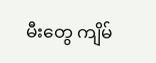မီးတွေ ကျိမ်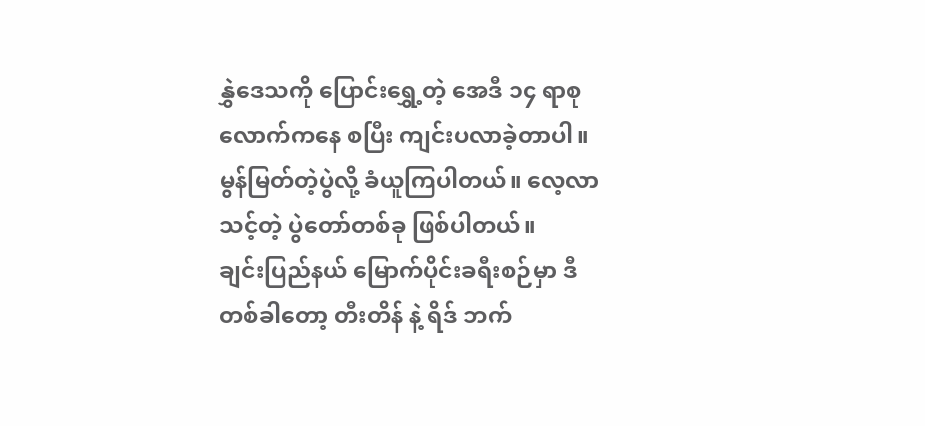နွှဲဒေသကို ပြောင်းရွှေ့တဲ့ အေဒီ ၁၄ ရာစုလောက်ကနေ စပြီး ကျင်းပလာခဲ့တာပါ။ မွန်မြတ်တဲ့ပွဲလို့ ခံယူကြပါတယ်။ လေ့လာသင့်တဲ့ ပွဲတော်တစ်ခု ဖြစ်ပါတယ်။
ချင်းပြည်နယ် မြောက်ပိုင်းခရီးစဉ်မှာ ဒီတစ်ခါတော့ တီးတိန် နဲ့ ရိဒ် ဘက်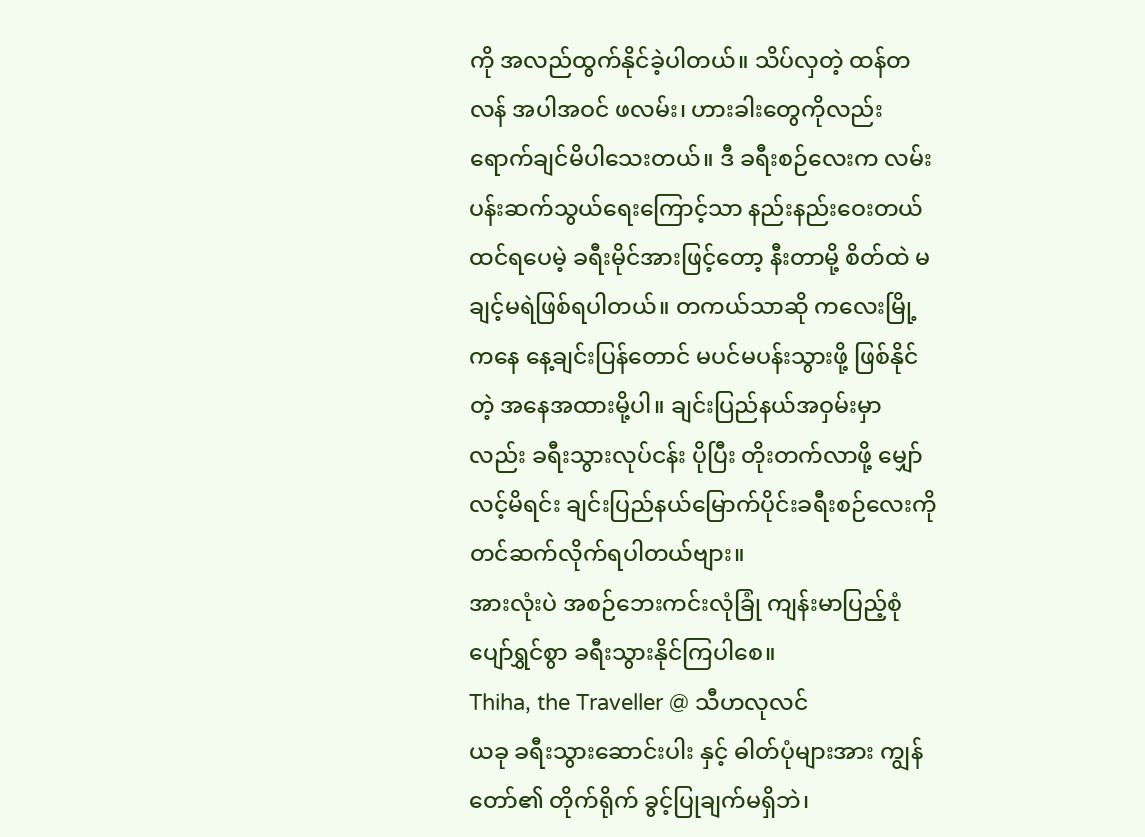ကို အလည်ထွက်နိုင်ခဲ့ပါတယ်။ သိပ်လှတဲ့ ထန်တလန် အပါအဝင် ဖလမ်း၊ ဟားခါးတွေကိုလည်း ရောက်ချင်မိပါသေးတယ်။ ဒီ ခရီးစဉ်လေးက လမ်းပန်းဆက်သွယ်ရေးကြောင့်သာ နည်းနည်းဝေးတယ် ထင်ရပေမဲ့ ခရီးမိုင်အားဖြင့်တော့ နီးတာမို့ စိတ်ထဲ မချင့်မရဲဖြစ်ရပါတယ်။ တကယ်သာဆို ကလေးမြို့ကနေ နေ့ချင်းပြန်တောင် မပင်မပန်းသွားဖို့ ဖြစ်နိုင်တဲ့ အနေအထားမို့ပါ။ ချင်းပြည်နယ်အဝှမ်းမှာလည်း ခရီးသွားလုပ်ငန်း ပိုပြီး တိုးတက်လာဖို့ မျှော်လင့်မိရင်း ချင်းပြည်နယ်မြောက်ပိုင်းခရီးစဉ်လေးကို တင်ဆက်လိုက်ရပါတယ်ဗျား။
အားလုံးပဲ အစဉ်ဘေးကင်းလုံခြုံ ကျန်းမာပြည့်စုံ ပျော်ရွှင်စွာ ခရီးသွားနိုင်ကြပါစေ။
Thiha, the Traveller @ သီဟလုလင်
ယခု ခရီးသွားဆောင်းပါး နှင့် ဓါတ်ပုံများအား ကျွန်တော်၏ တိုက်ရိုက် ခွင့်ပြုချက်မရှိဘဲ၊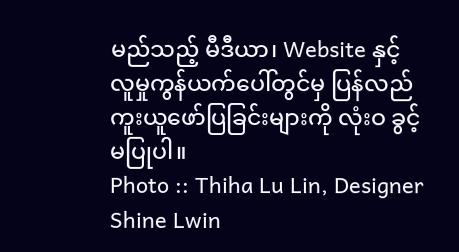မည်သည့် မီဒီယာ၊ Website နှင့် လူမှုကွန်ယက်ပေါ်တွင်မှ ပြန်လည် ကူးယူဖော်ပြခြင်းများကို လုံးဝ ခွင့်မပြုပါ။
Photo :: Thiha Lu Lin, Designer Shine Lwin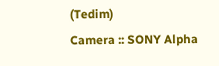(Tedim)
Camera :: SONY Alpha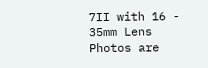7II with 16 - 35mm Lens
Photos are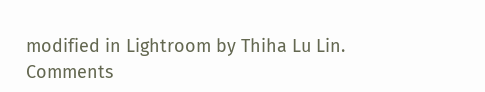modified in Lightroom by Thiha Lu Lin.
Comments